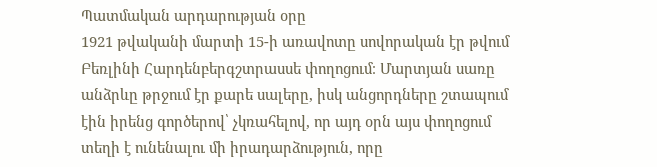Պատմական արդարության օրը
1921 թվականի մարտի 15-ի առավոտը սովորական էր թվում Բեռլինի Հարդենբերգշտրասսե փողոցում։ Մարտյան սառը անձրևը թրջում էր քարե սալերը, իսկ անցորդները շտապում էին իրենց գործերով՝ չկռահելով, որ այդ օրն այս փողոցում տեղի է ունենալու մի իրադարձություն, որը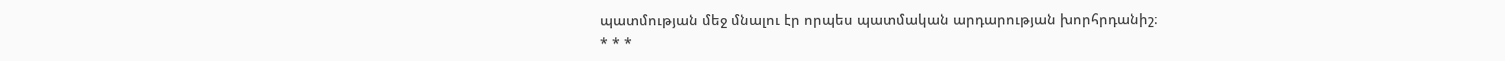պատմության մեջ մնալու էր որպես պատմական արդարության խորհրդանիշ։
* * *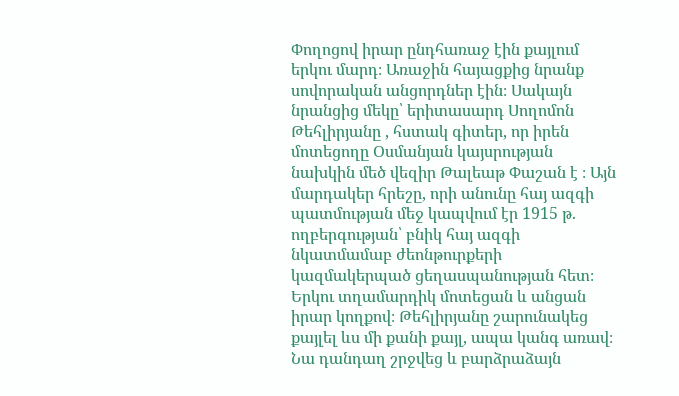Փողոցով իրար ընդհառաջ էին քայլում երկու մարդ։ Առաջին հայացքից նրանք սովորական անցորդներ էին։ Սակայն նրանցից մեկը՝ երիտասարդ Սողոմոն Թեհլիրյանը , հստակ գիտեր, որ իրեն մոտեցողը Օսմանյան կայսրության նախկին մեծ վեզիր Թալեաթ Փաշան է ։ Այն մարդակեր հրեշը, որի անունը հայ ազգի պատմության մեջ կապվում էր 1915 թ. ողբերգության՝ բնիկ հայ ազգի նկատմամաբ ժեոնթուրքերի կազմակերպած ցեղասպանության հետ։
Երկու տղամարդիկ մոտեցան և անցան իրար կողքով։ Թեհլիրյանը շարունակեց քայլել ևս մի քանի քայլ, ապա կանգ առավ։ Նա դանդաղ շրջվեց և բարձրաձայն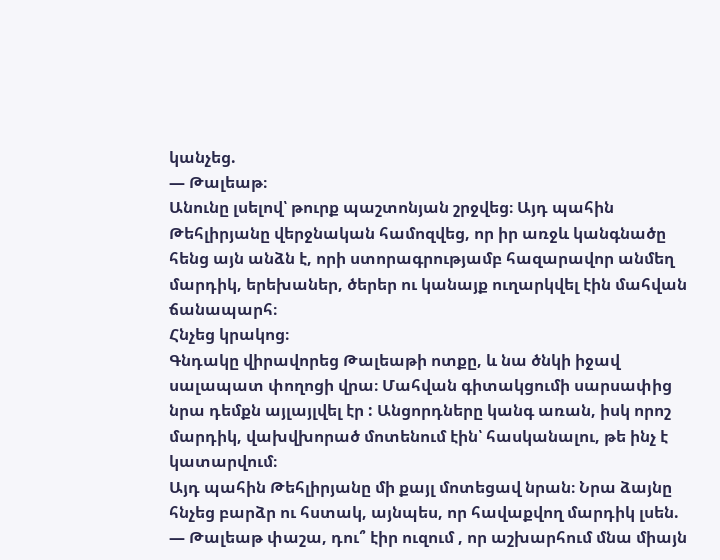կանչեց.
— Թալեաթ։
Անունը լսելով՝ թուրք պաշտոնյան շրջվեց։ Այդ պահին Թեհլիրյանը վերջնական համոզվեց, որ իր առջև կանգնածը հենց այն անձն է, որի ստորագրությամբ հազարավոր անմեղ մարդիկ, երեխաներ, ծերեր ու կանայք ուղարկվել էին մահվան ճանապարհ։
Հնչեց կրակոց։
Գնդակը վիրավորեց Թալեաթի ոտքը, և նա ծնկի իջավ սալապատ փողոցի վրա։ Մահվան գիտակցումի սարսափից նրա դեմքն այլայլվել էր : Անցորդները կանգ առան, իսկ որոշ մարդիկ, վախվխորած մոտենում էին՝ հասկանալու, թե ինչ է կատարվում։
Այդ պահին Թեհլիրյանը մի քայլ մոտեցավ նրան։ Նրա ձայնը հնչեց բարձր ու հստակ, այնպես, որ հավաքվող մարդիկ լսեն.
— Թալեաթ փաշա, դու՞ էիր ուզում , որ աշխարհում մնա միայն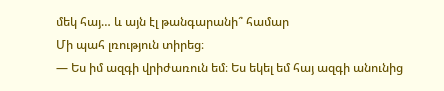մեկ հայ… և այն էլ թանգարանի՞ համար
Մի պահ լռություն տիրեց։
— Ես իմ ազգի վրիժառուն եմ։ Ես եկել եմ հայ ազգի անունից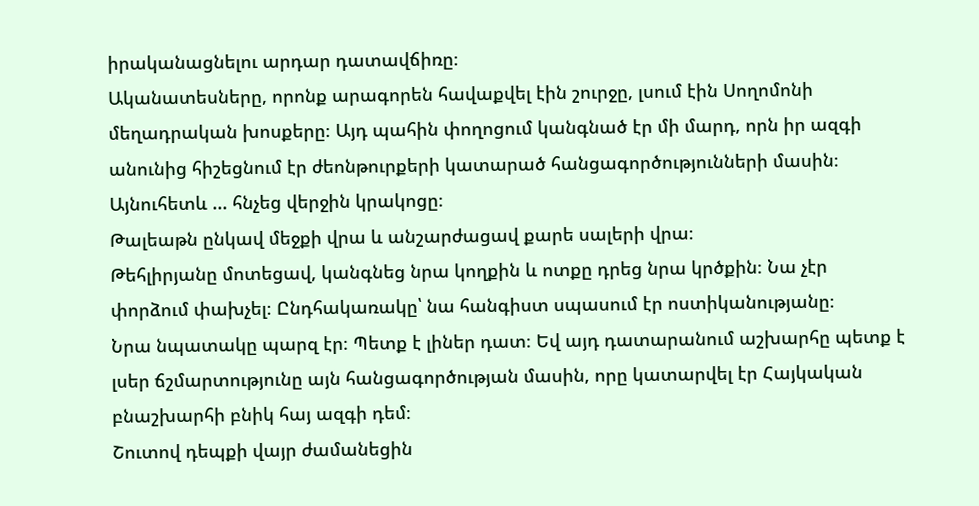իրականացնելու արդար դատավճիռը։
Ականատեսները, որոնք արագորեն հավաքվել էին շուրջը, լսում էին Սողոմոնի մեղադրական խոսքերը։ Այդ պահին փողոցում կանգնած էր մի մարդ, որն իր ազգի անունից հիշեցնում էր ժեոնթուրքերի կատարած հանցագործությունների մասին։
Այնուհետև ... հնչեց վերջին կրակոցը։
Թալեաթն ընկավ մեջքի վրա և անշարժացավ քարե սալերի վրա։
Թեհլիրյանը մոտեցավ, կանգնեց նրա կողքին և ոտքը դրեց նրա կրծքին։ Նա չէր փորձում փախչել։ Ընդհակառակը՝ նա հանգիստ սպասում էր ոստիկանությանը։
Նրա նպատակը պարզ էր։ Պետք է լիներ դատ։ Եվ այդ դատարանում աշխարհը պետք է լսեր ճշմարտությունը այն հանցագործության մասին, որը կատարվել էր Հայկական բնաշխարհի բնիկ հայ ազգի դեմ։
Շուտով դեպքի վայր ժամանեցին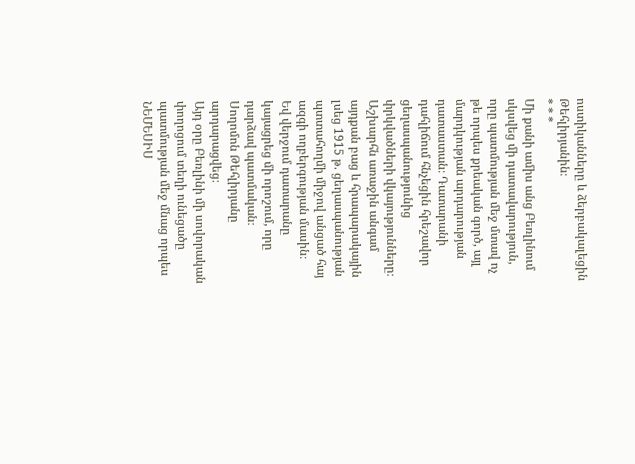ոստիկանները և ձերբակալեցին Թեհլիրյանին։
* * *
Մի քանի ամիս անց Բեռլինում սկսվեց մի դատավարություն, որը պատմության մեջ մտավ ոչ թե որպես քրեական գործ, այլ մարդկության արդարության դատաստան։ Դատարանի դահլիճում հնչեցին հրեշավոր ցեղասպանությունից փրկվածների վկայությունները։ Աշխարհն առաջին անգամ այդքան բաց և հրապարակային լսեց 1915 թ. ցեղասպանության պտտահողմի միջով անցած հայ ազգի ողբերգության մասին։
Եվ վերջում դատարանը կայացրեց մի որոշում, որը դարձավ պատմական։
Սողոմոն Թեհլիրյանը արդարացվեց։
Այդ օրը Բեռլինի մի սովորական փողոցում տեղի ունեցածը պատմության մեջ մնաց որպես ՆԵՄԵՍԻՍ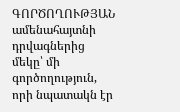ԳՈՐԾՈՂՈՒԹՅԱՆ ամենահայտնի դրվագներից մեկը՝ մի գործողություն, որի նպատակն էր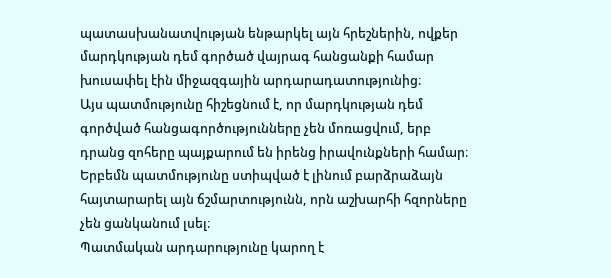պատասխանատվության ենթարկել այն հրեշներին, ովքեր մարդկության դեմ գործած վայրագ հանցանքի համար խուսափել էին միջազգային արդարադատությունից։
Այս պատմությունը հիշեցնում է, որ մարդկության դեմ գործված հանցագործությունները չեն մոռացվում, երբ դրանց զոհերը պայքարում են իրենց իրավունքների համար։
Երբեմն պատմությունը ստիպված է լինում բարձրաձայն հայտարարել այն ճշմարտությունն, որն աշխարհի հզորները չեն ցանկանում լսել։
Պատմական արդարությունը կարող է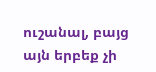ուշանալ, բայց այն երբեք չի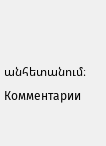անհետանում։
Комментарии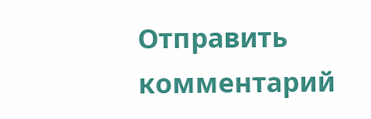Отправить комментарий